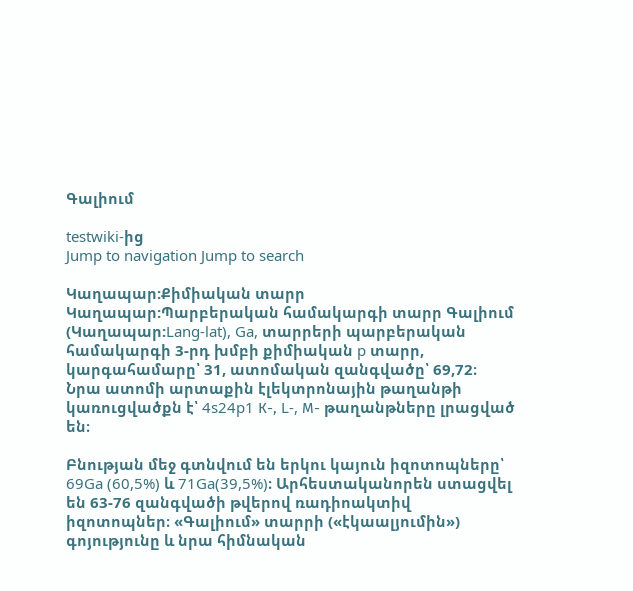Գալիում

testwiki-ից
Jump to navigation Jump to search

Կաղապար:Քիմիական տարր Կաղապար:Պարբերական համակարգի տարր Գալիում (Կաղապար:Lang-lat), Ga, տարրերի պարբերական համակարգի 3-րդ խմբի քիմիական p տարր, կարգահամարը՝ 31, ատոմական զանգվածը՝ 69,72։ Նրա ատոմի արտաքին էլեկտրոնային թաղանթի կառուցվածքն է՝ 4s24p1 К-, L-, М- թաղանթները լրացված են։

Բնության մեջ գտնվում են երկու կայուն իզոտոպները՝ 69Ga (60,5%) և 71Ga(39,5%)։ Արհեստականորեն ստացվել են 63-76 զանգվածի թվերով ռադիոակտիվ իզոտոպներ։ «Գալիում» տարրի («էկաալյումին») գոյությունը և նրա հիմնական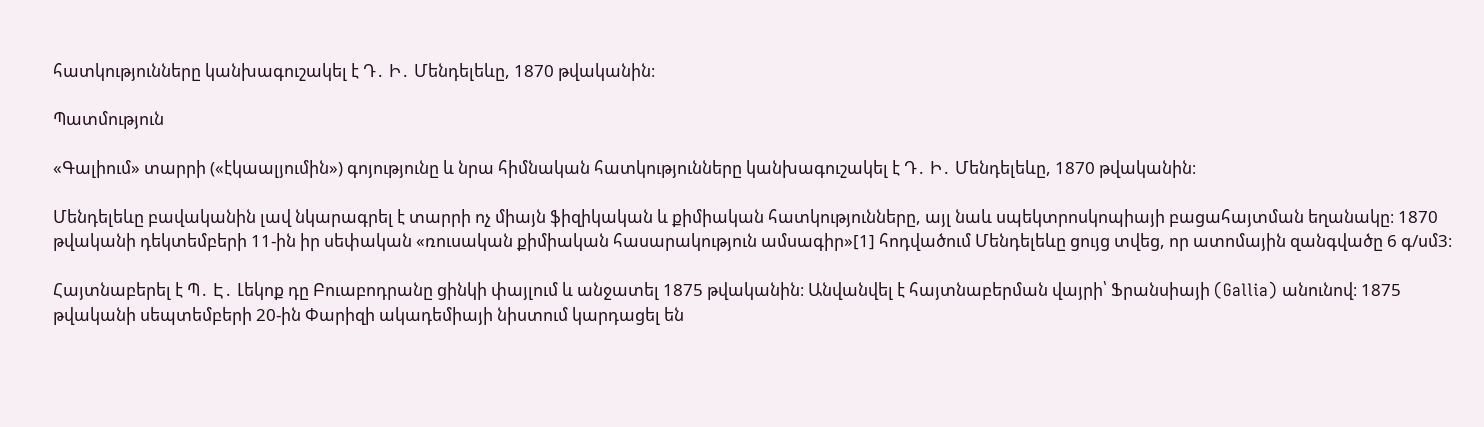հատկությունները կանխագուշակել է Դ․ Ի․ Մենդելեևը, 1870 թվականին։

Պատմություն

«Գալիում» տարրի («էկաալյումին») գոյությունը և նրա հիմնական հատկությունները կանխագուշակել է Դ․ Ի․ Մենդելեևը, 1870 թվականին։

Մենդելեևը բավականին լավ նկարագրել է տարրի ոչ միայն ֆիզիկական և քիմիական հատկությունները, այլ նաև սպեկտրոսկոպիայի բացահայտման եղանակը։ 1870 թվականի դեկտեմբերի 11-ին իր սեփական «ռուսական քիմիական հասարակություն ամսագիր»[1] հոդվածում Մենդելեևը ցույց տվեց, որ ատոմային զանգվածը 6 գ/սմ3։

Հայտնաբերել է Պ․ Է․ Լեկոք դը Բուաբոդրանը ցինկի փայլում և անջատել 1875 թվականին։ Անվանվել է հայտնաբերման վայրի՝ Ֆրանսիայի (Gallia) անունով։ 1875 թվականի սեպտեմբերի 20-ին Փարիզի ակադեմիայի նիստում կարդացել են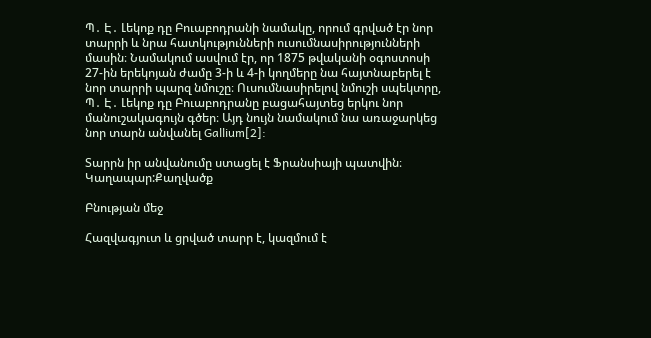Պ․ Է․ Լեկոք դը Բուաբոդրանի նամակը, որում գրված էր նոր տարրի և նրա հատկությունների ուսումնասիրությունների մասին։ Նամակում ասվում էր, որ 1875 թվականի օգոստոսի 27-ին երեկոյան ժամը 3-ի և 4-ի կողմերը նա հայտնաբերել է նոր տարրի պարզ նմուշը։ Ուսումնասիրելով նմուշի սպեկտրը, Պ․ Է․ Լեկոք դը Բուաբոդրանը բացահայտեց երկու նոր մանուշակագույն գծեր։ Այդ նույն նամակում նա առաջարկեց նոր տարն անվանել Gallium[2]:

Տարրն իր անվանումը ստացել է Ֆրանսիայի պատվին։ Կաղապար:Քաղվածք

Բնության մեջ

Հազվագյուտ և ցրված տարր է, կազմում է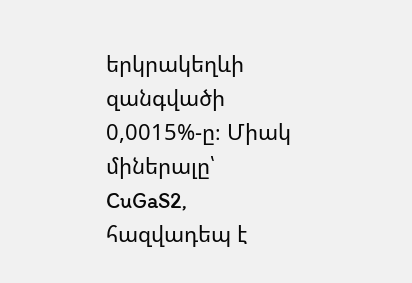երկրակեղևի զանգվածի 0,0015%-ը։ Միակ միներալը՝ CuGaS2, հազվադեպ է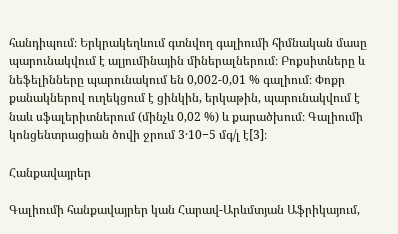հանդիպում։ Երկրակեղևում գտնվող գալիումի հիմնական մասը պարունակվում է ալյումինային միներալներում։ Բոքսիտները և նեֆելինները պարունակում են 0,002-0,01 % գալիում։ Փոքր քանակներով ուղեկցում է ցինկին, երկաթին, պարունակվում է նաև սֆալերիտներում (մինչև 0,02 %) և քարածխում։ Գալիումի կոնցենտրացիան ծովի ջրում 3·10−5 մգ/լ է[3]։

Հանքավայրեր

Գալիումի հանքավայրեր կան Հարավ-Արևմտյան Աֆրիկայում,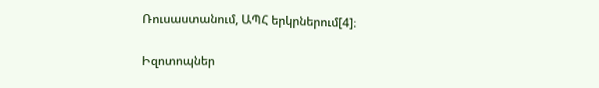Ռուսաստանում, ԱՊՀ երկրներում[4]։

Իզոտոպներ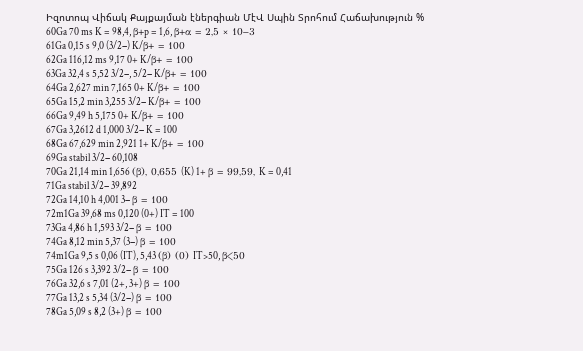Իզոտոպ Վիճակ Քայքայման էներգիան ՄէՎ Սպին Տրոհում Հաճախություն %
60Ga 70 ms K = 98,4, β+p = 1,6, β+α = 2,5 × 10−3
61Ga 0,15 s 9,0 (3/2−) K/β+ = 100
62Ga 116,12 ms 9,17 0+ K/β+ = 100
63Ga 32,4 s 5,52 3/2−, 5/2− K/β+ = 100
64Ga 2,627 min 7,165 0+ K/β+ = 100
65Ga 15,2 min 3,255 3/2− K/β+ = 100
66Ga 9,49 h 5,175 0+ K/β+ = 100
67Ga 3,2612 d 1,000 3/2− K = 100
68Ga 67,629 min 2,921 1+ K/β+ = 100
69Ga stabil 3/2− 60,108
70Ga 21,14 min 1,656 (β), 0,655 (K) 1+ β = 99,59, K = 0,41
71Ga stabil 3/2− 39,892
72Ga 14,10 h 4,001 3− β = 100
72m1Ga 39,68 ms 0,120 (0+) IT = 100
73Ga 4,86 h 1,593 3/2− β = 100
74Ga 8,12 min 5,37 (3−) β = 100
74m1Ga 9,5 s 0,06 (IT), 5,43 (β) (0) IT>50, β<50
75Ga 126 s 3,392 3/2− β = 100
76Ga 32,6 s 7,01 (2+, 3+) β = 100
77Ga 13,2 s 5,34 (3/2−) β = 100
78Ga 5,09 s 8,2 (3+) β = 100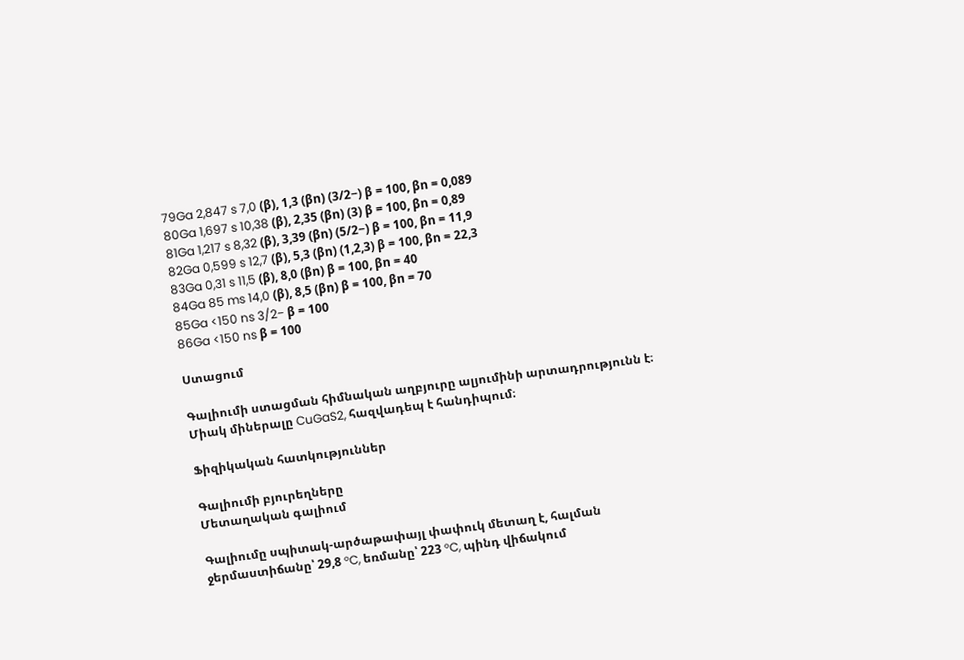79Ga 2,847 s 7,0 (β), 1,3 (βn) (3/2−) β = 100, βn = 0,089
80Ga 1,697 s 10,38 (β), 2,35 (βn) (3) β = 100, βn = 0,89
81Ga 1,217 s 8,32 (β), 3,39 (βn) (5/2−) β = 100, βn = 11,9
82Ga 0,599 s 12,7 (β), 5,3 (βn) (1,2,3) β = 100, βn = 22,3
83Ga 0,31 s 11,5 (β), 8,0 (βn) β = 100, βn = 40
84Ga 85 ms 14,0 (β), 8,5 (βn) β = 100, βn = 70
85Ga <150 ns 3/2− β = 100
86Ga <150 ns β = 100

Ստացում

Գալիումի ստացման հիմնական աղբյուրը ալյումինի արտադրությունն է։ Միակ միներալը CuGaS2, հազվադեպ է հանդիպում։

Ֆիզիկական հատկություններ

Գալիումի բյուրեղները
Մետաղական գալիում

Գալիումը սպիտակ-արծաթափայլ փափուկ մետաղ է, հալման ջերմաստիճանը՝ 29,8 °C, եռմանը՝ 223 °C, պինդ վիճակում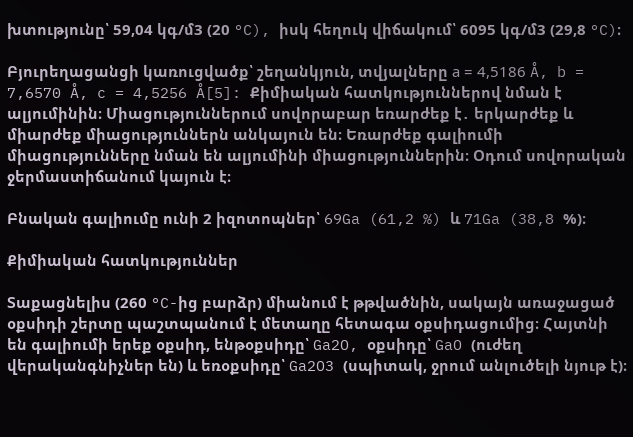խտությունը՝ 59,04 կգ/մ3 (20 °C), իսկ հեղուկ վիճակում՝ 6095 կգ/մ3 (29,8 °C)։

Բյուրեղացանցի կառուցվածք՝ շեղանկյուն, տվյալները а = 4,5186 Å, b = 7,6570 Å, c = 4,5256 Å[5]: Քիմիական հատկություններով նման է ալյումինին։ Միացություններում սովորաբար եռարժեք է․ երկարժեք և միարժեք միացություններն անկայուն են։ Եռարժեք գալիումի միացությունները նման են ալյումինի միացություններին։ Օդում սովորական ջերմաստիճանում կայուն է։

Բնական գալիումը ունի 2 իզոտոպներ՝ 69Ga (61,2 %) և 71Ga (38,8 %)։

Քիմիական հատկություններ

Տաքացնելիս (260 °C-ից բարձր) միանում է թթվածնին, սակայն առաջացած օքսիդի շերտը պաշտպանում է մետաղը հետագա օքսիդացումից։ Հայտնի են գալիումի երեք օքսիդ, ենթօքսիդը՝ Ga2O, օքսիդը՝ GaO (ուժեղ վերականգնիչներ են) և եռօքսիդը՝ Ga2O3 (սպիտակ, ջրում անլուծելի նյութ է)։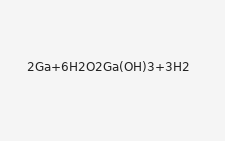𝟤𝖦𝖺+𝟨𝖧𝟤𝖮𝟤𝖦𝖺(𝖮𝖧)𝟥+𝟥𝖧𝟤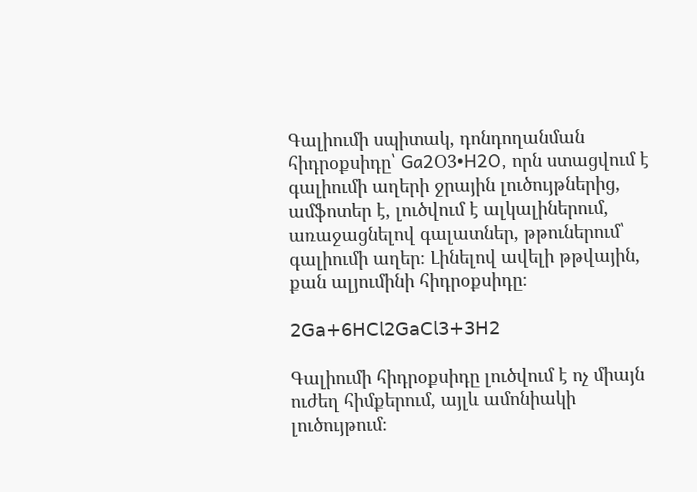Գալիումի սպիտակ, դոնդողանման հիդրօքսիդը՝ Ga2Օ3•H2O, որն ստացվում է գալիումի աղերի ջրային լուծույթներից, ամֆոտեր է, լուծվում է ալկալիներում, առաջացնելով գալատներ, թթուներում՝ գալիումի աղեր։ Լինելով ավելի թթվային, քան ալյումինի հիդրօքսիդը։

𝟤𝖦𝖺+𝟨𝖧𝖢𝗅𝟤𝖦𝖺𝖢𝗅𝟥+𝟥𝖧𝟤

Գալիումի հիդրօքսիդը լուծվում է ոչ միայն ուժեղ հիմքերում, այլև ամոնիակի լուծույթում։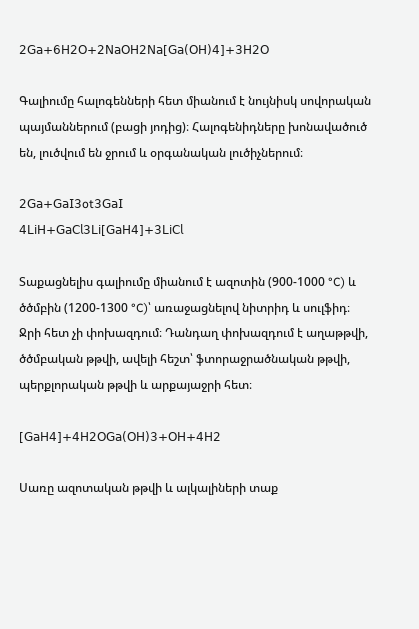𝟤𝖦𝖺+𝟨𝖧𝟤𝖮+𝟤𝖭𝖺𝖮𝖧𝟤𝖭𝖺[𝖦𝖺(𝖮𝖧)𝟦]+𝟥𝖧𝟤𝖮

Գալիումը հալոգենների հետ միանում է նույնիսկ սովորական պայմաններում (բացի յոդից)։ Հալոգենիդները խոնավածուծ են, լուծվում են ջրում և օրգանական լուծիչներում։

𝟤𝖦𝖺+𝖦𝖺𝖨𝟥ot𝟥𝖦𝖺𝖨
𝟦𝖫𝗂𝖧+𝖦𝖺𝖢𝗅𝟥𝖫𝗂[𝖦𝖺𝖧𝟦]+𝟥𝖫𝗂𝖢𝗅

Տաքացնելիս գալիումը միանում է ազոտին (900-1000 °C) և ծծմբին (1200-1300 °C)՝ առաջացնելով նիտրիդ և սուլֆիդ։ Ջրի հետ չի փոխազդում։ Դանդաղ փոխազդում է աղաթթվի, ծծմբական թթվի, ավելի հեշտ՝ ֆտորաջրածնական թթվի, պերքլորական թթվի և արքայաջրի հետ։

[𝖦𝖺𝖧𝟦]+𝟦𝖧𝟤𝖮𝖦𝖺(𝖮𝖧)𝟥+𝖮𝖧+𝟦𝖧𝟤

Սառը ազոտական թթվի և ալկալիների տաք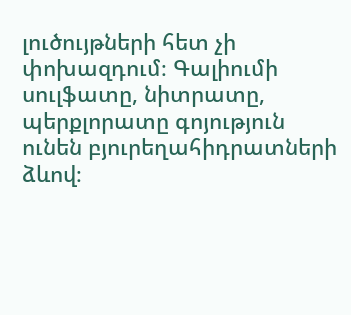լուծույթների հետ չի փոխազդում։ Գալիումի սուլֆատը, նիտրատը, պերքլորատը գոյություն ունեն բյուրեղահիդրատների ձևով։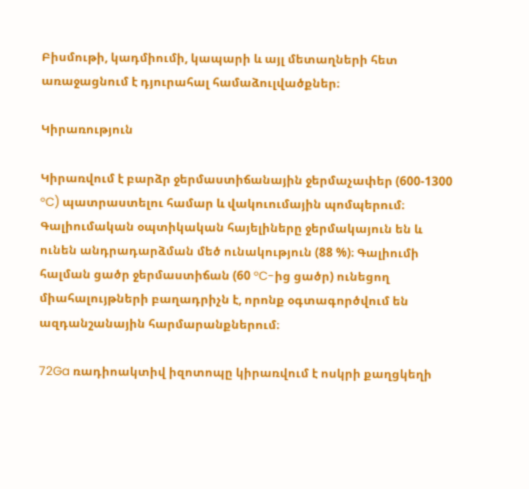Բիսմութի, կադմիումի, կապարի և այլ մետաղների հետ առաջացնում է դյուրահալ համաձուլվածքներ։

Կիրառություն

Կիրառվում է բարձր ջերմաստիճանային ջերմաչափեր (600-1300 °C) պատրաստելու համար և վակուումային պոմպերում։ Գալիումական օպտիկական հայելիները ջերմակայուն են և ունեն անդրադարձման մեծ ունակություն (88 %)։ Գալիումի հալման ցածր ջերմաստիճան (60 °C-ից ցածր) ունեցող միահալույթների բաղադրիչն է, որոնք օգտագործվում են ազդանշանային հարմարանքներում։

72Ga ռադիոակտիվ իզոտոպը կիրառվում է ոսկրի քաղցկեղի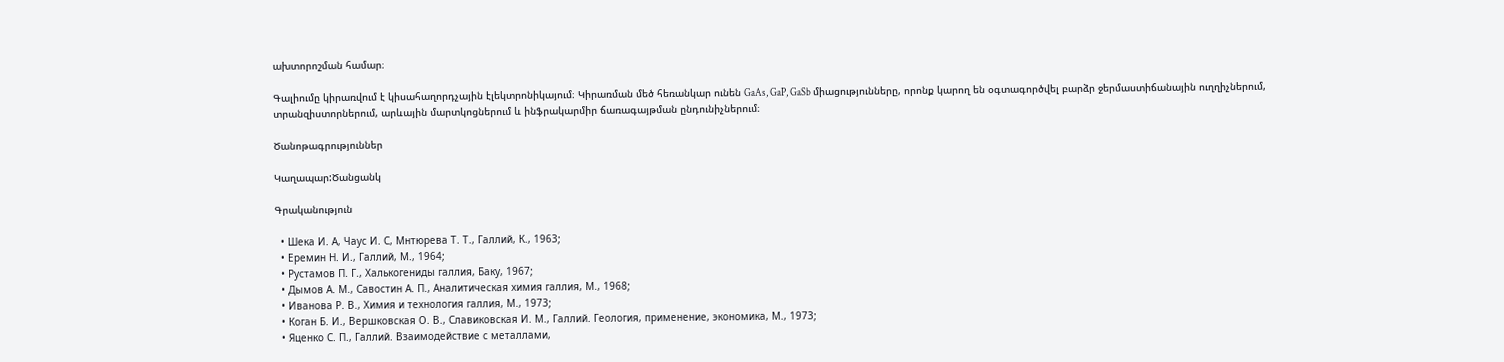ախտորոշման համար։

Գալիումը կիրառվում է կիսահաղորդչային էլեկտրոնիկայում։ Կիրառման մեծ հեռանկար ունեն GaAs, GaP, GaSb միացությունները, որոնք կարող են օգտագործվել բարձր ջերմաստիճանային ուղղիչներում, տրանզիստորներում, արևային մարտկոցներում և ինֆրակարմիր ճառագայթման ընդունիչներում։

Ծանոթագրություններ

Կաղապար:Ծանցանկ

Գրականություն

  • Шека И. А, Чаус И. С, Мнтюрева Т. Т., Галлий, К., 1963;
  • Еремин Н. И., Галлий, М., 1964;
  • Рустамов П. Г., Халькогениды галлия, Баку, 1967;
  • Дымов А. М., Савостин А. П., Аналитическая химия галлия, М., 1968;
  • Иванова Р. В., Химия и технология галлия, М., 1973;
  • Коган Б. И., Вершковская О. В., Славиковская И. М., Галлий. Геология, применение, экономика, М., 1973;
  • Яценко С. П., Галлий. Взаимодействие с металлами,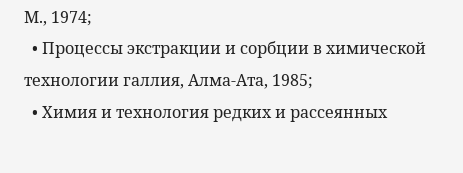М., 1974;
  • Процессы экстракции и сорбции в химической технологии галлия, Алма-Ата, 1985;
  • Химия и технология редких и рассеянных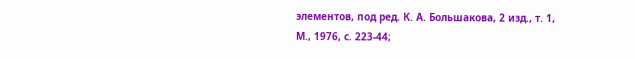элементов, под ред. К. А. Большакова, 2 изд., т. 1, М., 1976, с. 223-44;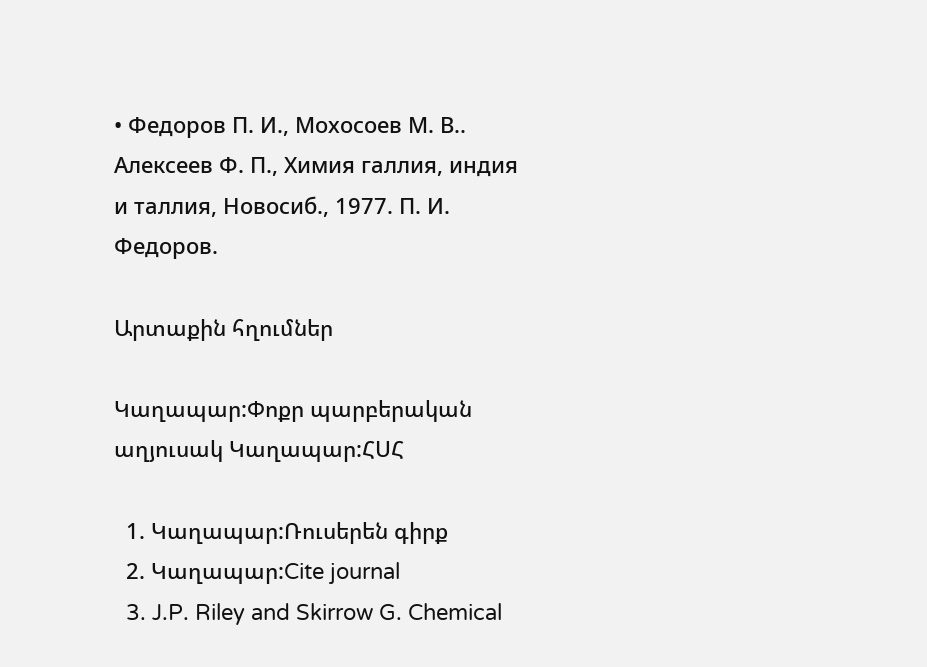• Федоров П. И., Мохосоев М. В.. Алексеев Ф. П., Химия галлия, индия и таллия, Новосиб., 1977. П. И. Федоров.

Արտաքին հղումներ

Կաղապար:Փոքր պարբերական աղյուսակ Կաղապար:ՀՍՀ

  1. Կաղապար:Ռուսերեն գիրք
  2. Կաղապար:Cite journal
  3. J.P. Riley and Skirrow G. Chemical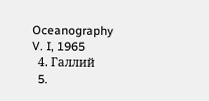Oceanography V. I, 1965
  4. Галлий
  5.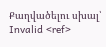Քաղվածելու սխալ՝ Invalid <ref>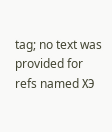tag; no text was provided for refs named ХЭ